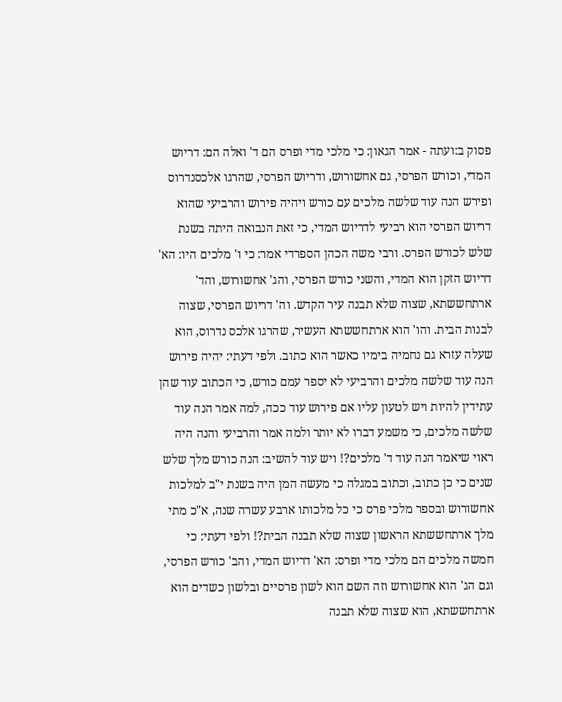פסוק ב:ועתה - אמר הגאון: כי מלכי מדי ופרס הם ד' ואלה הם: דריוש המדי, וכורש הפרסי, גם אחשורוש, ודריוש הפרסי, שהרגו אלכסנדרוס ופירש הנה עוד שלשה מלכים עם כורש ויהיה פירוש והרביעי שהוא דריוש הפרסי הוא רביעי לדריוש המדי, כי זאת הנבואה היתה בשנת שלש לכורש הפרס. ורבי משה הכהן הספרדי אמר: כי ו' מלכים היו: הא' דריוש הזקן הוא המדי, והשני כורש הפרסי, והג' אחשורוש, והד' ארתחששתא, שצוה שלא תבנה עיר הקדש. וה' דריוש הפרסי, שצוה לבנות הבית. והו' הוא ארתחששתא העשיר, שהרגו אלכס נדרוס, הוא שעלה עזרא גם נחמיה בימיו כאשר הוא כתוב. ולפי דעתי: יהיה פירוש הנה עוד שלשה מלכים והרביעי לא יספר עמם כורש, כי הכתוב עוד שהן עתידין להיות ויש לטעון עליו אם פירוש עוד ככה, למה אמר הנה עוד שלשה מלכים, כי משמע דברו לא יותר ולמה אמר והרביעי והנה היה ראוי שיאמר הנה עוד ד' מלכים?! ויש עוד להשיב: הנה כורש מלך שלש שנים כי כן כתוב, וכתוב במגלה כי מעשה המן היה בשנת י"ב למלכות אחשורוש ובספר מלכי פרס כי כל מלכותו ארבע עשרה שנה, א"כ מתי מלך ארתחששתא הראשון שצוה שלא תבנה הבית?! ולפי דעתי: כי חמשה מלכים הם מלכי מדי ופרס: הא' דריוש המדי, והב' כורש הפרסי, וגם הג' הוא אחשורוש וזה השם הוא לשון פרסיים ובלשון כשדים הוא ארתחששתא, הוא שצוה שלא תבנה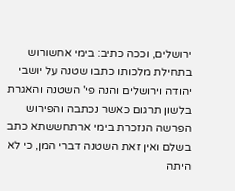ירושלים, וככה כתיב: בימי אחשורוש בתחילת מלכותו כתבו שטנה על יושבי יהודה וירושלים והנה פי' השטנה והאגרת בלשון תרגום כאשר נכתבה והפירוש הפרשה הנזכרת בימי ארתחששתא כתב בשלם ואין זאת השטנה דברי המן, כי לא היתה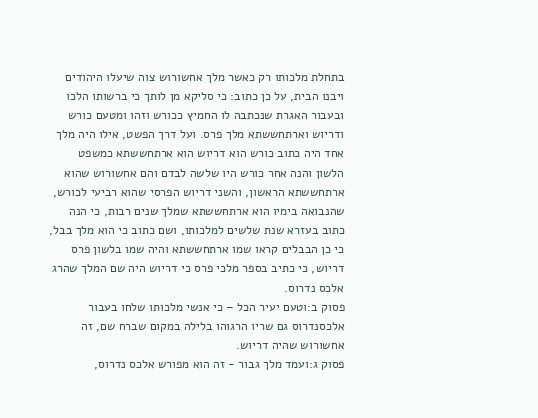בתחלת מלכותו רק כאשר מלך אחשורוש צוה שיעלו היהודים ויבנו הבית, על כן כתוב: כי סליקא מן לותך כי ברשותו הלכו ובעבור האגרת שנכתבה לו החמיץ ככורש וזהו ומטעם כורש ודריוש וארתחששתא מלך פרס. ועל דרך הפשט, אילו היה מלך אחד היה כתוב כורש הוא דריוש הוא ארתחששתא כמשפט הלשון והנה אחר כורש היו שלשה לבדם והם אחשורוש שהוא ארתחששתא הראשון, והשני דריוש הפרסי שהוא רביעי לכורש, שהנבואה בימיו הוא ארתחששתא שמלך שנים רבות, כי הנה כתוב בעזרא שנת שלשים למלכותו, ושם כתוב כי הוא מלך בבל, כי כן הבבלים קראו שמו ארתחששתא והיה שמו בלשון פרס דריוש, כי כתיב בספר מלכי פרס כי דריוש היה שם המלך שהרג אלכס נדרוס.
פסוק ב:וטעם יעיר הכל – כי אנשי מלכותו שלחו בעבור אלכסנדרוס גם שריו הרגוהו בלילה במקום שברח שם, זה אחשורוש שהיה דריוש.
פסוק ג:ועמד מלך גבור - זה הוא מפורש אלכס נדרוס,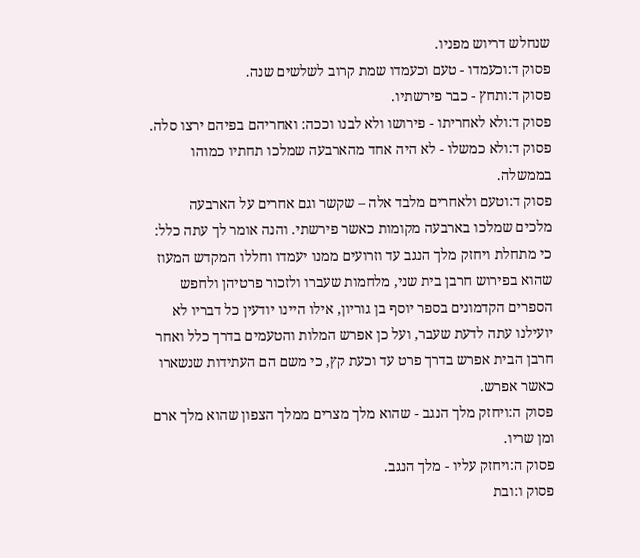שנחלש דריוש מפניו.
פסוק ד:וכעמדו - טעם וכעמדו שמת קרוב לשלשים שנה.
פסוק ד:ותחץ - כבר פירשתיו.
פסוק ד:ולא לאחריתו - פירושו ולא לבנו וככה: ואחריהם בפיהם ירצו סלה.
פסוק ד:ולא כמשלו - לא היה אחד מהארבעה שמלכו תחתיו כמוהו בממשלה.
פסוק ד:וטעם ולאחרים מלבד אלה – שקשר וגם אחרים על הארבעה מלכים שמלכו בארבעה מקומות כאשר פירשתי. והנה אומר לך עתה כלל: כי מתחלת ויחזק מלך הנגב עד וזרועים ממנו יעמדו וחללו המקדש המעוז שהוא בפירוש חרבן בית שני, מלחמות שעברו ולזכור פרטיהן ולחפש הספרים הקדמונים בספר יוסף בן גוריון, אילו היינו יודעין כל דבריו לא יועילנו עתה לדעת שעבר, ועל כן אפרש המלות והטעמים בדרך כלל ואחר חרבן הבית אפרש בדרך פרט עד וכעת קץ, כי משם הם העתידות שנשארו כאשר אפרש.
פסוק ה:ויחזק מלך הנגב - שהוא מלך מצרים ממלך הצפון שהוא מלך ארם ומן שריו.
פסוק ה:ויחזק עליו - מלך הנגב.
פסוק ו:ובת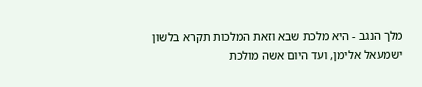מלך הנגב - היא מלכת שבא וזאת המלכות תקרא בלשון ישמעאל אלימן, ועד היום אשה מולכת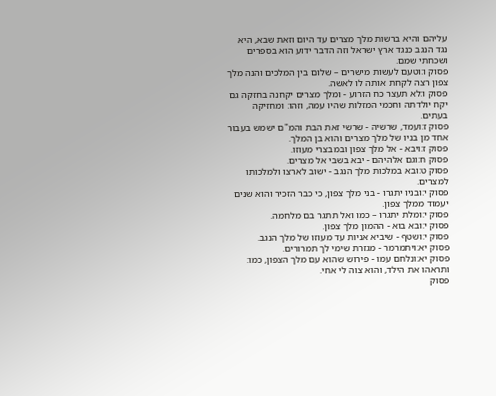עליהם והיא ברשות מלך מצרים עד היום וזאת שבא, היא נגד הנגב כנגד ארץ ישראל וזה הדבר ידוע הוא בספרים ושכחתי שמם.
פסוק ו:וטעם לעשות מישרים – שלום בין המלכים והנה מלך צפון רצה לקחת אותה לו לאשה.
פסוק ו:לא תעצר כח הזרוע - ומלך מצרים יקחנה בחזקה גם יקח יולדתה וחכמי המזלות שהיו עמה, וזהו: ומחזיקה בעתים.
פסוק ז:ועמד, שרשיה - שרשי זאת הבת והמ"ם ישמש בעבור אחד מן בניו של מלך מצרים והוא בן המלך.
פסוק ז:ויבא - אל מלך צפון ובמבצרי מעוזו.
פסוק ח:וגם אלהיהם - יבא בשבי אל מצרים.
פסוק ט:ובא במלכות מלך הנגב - ישוב לארצו ולמלכותו למצרים.
פסוק י:ובניו יתגרו - בני מלך צפון, כי כבר הזכיר והוא שנים יעמוד ממלך צפון.
פסוק י:ומלת יתגרו – כמו ואל תתגר בם מלחמה.
פסוק י:ובא בוא - ההמון מלך צפון.
פסוק י:ושטף - שיביא אניות עד מעוזו של מלך הנגב.
פסוק יא:ויתמרמר - מגזרת שימי לך תמרורים.
פסוק יא:ונלחם עמו - פירוש שהוא עם מלך הצפון, כמו: ותראהו את הילד, והוא צוה לי אחי.
פסוק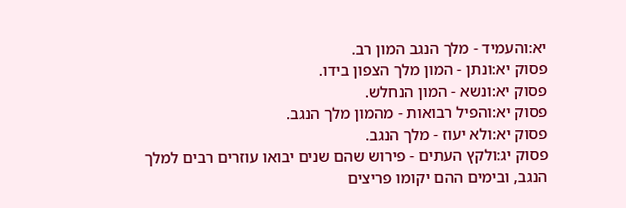יא:והעמיד - מלך הנגב המון רב.
פסוק יא:ונתן - המון מלך הצפון בידו.
פסוק יא:ונשא - המון הנחלש.
פסוק יא:והפיל רבואות - מהמון מלך הנגב.
פסוק יא:ולא יעוז - מלך הנגב.
פסוק יג:ולקץ העתים - פירוש שהם שנים יבואו עוזרים רבים למלך הנגב, ובימים ההם יקומו פריצים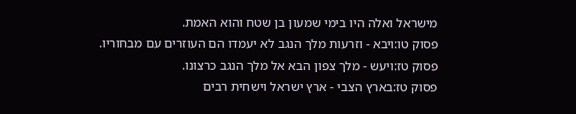מישראל ואלה היו בימי שמעון בן שטח והוא האמת.
פסוק טו:ויבא - וזרעות מלך הנגב לא יעמדו הם העוזרים עם מבחוריו.
פסוק טז:ויעש - מלך צפון הבא אל מלך הנגב כרצונו.
פסוק טז:בארץ הצבי - ארץ ישראל וישחית רבים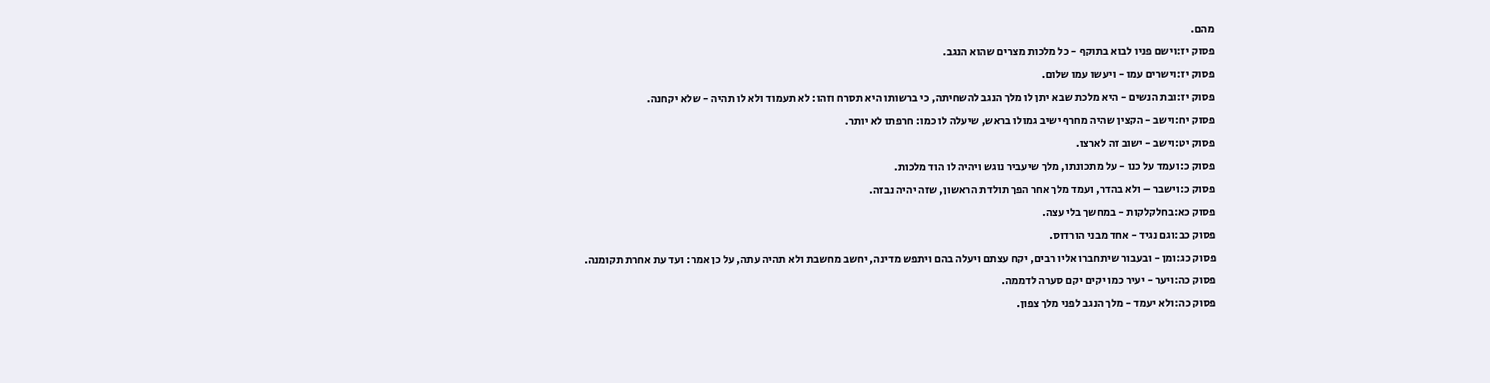מהם.
פסוק יז:וישם פניו לבוא בתוקף - כל מלכות מצרים שהוא הנגב.
פסוק יז:וישרים עמו - ויעשו עמו שלום.
פסוק יז:ובת הנשים - היא מלכת שבא יתן לו מלך הנגב להשחיתה, כי ברשותו היא תסרח וזהו: לא תעמוד ולא לו תהיה - שלא יקחנה.
פסוק יח:וישב - הקצין שהיה מחרף ישיב גמולו בראש, שיעלה לו כמו: חרפתו לא יותר.
פסוק יט:וישב - ישוב זה לארצו.
פסוק כ:ועמד על כנו - על מתכונתו, מלך שיעביר נוגש ויהיה לו הוד מלכות.
פסוק כ:וישבר – ולא בהדר, ועמד מלך אחר הפך תולדת הראשון, שזה יהיה נבזה.
פסוק כא:בחלקלקות - במחשך בלי עצה.
פסוק כב:וגם נגיד - אחד מבני הורדוס.
פסוק כג:ומן - ובעבור שיתחברו אליו רבים, יקח עצתם ויעלה בהם ויתפש מדינה, יחשב מחשבת ולא תהיה עתה, על כן אמר: ועד עת אחרת תקומנה.
פסוק כה:ויער - יעיר כמו יקים יקם סערה לדממה.
פסוק כה:ולא יעמד - מלך הנגב לפני מלך צפון.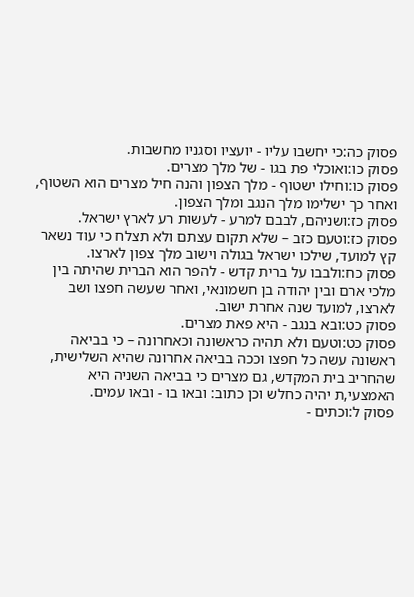פסוק כה:כי יחשבו עליו - יועציו וסגניו מחשבות.
פסוק כו:ואוכלי פת בגו - של מלך מצרים.
פסוק כו:וחילו ישטוף - מלך הצפון והנה חיל מצרים הוא השטוף, ואחר כך ישלימו מלך הנגב ומלך הצפון.
פסוק כז:ושניהם, לבבם למרע - לעשות רע לארץ ישראל.
פסוק כז:וטעם כזב – שלא תקום עצתם ולא תצלח כי עוד נשאר קץ למועד, שילכו ישראל בגולה וישוב מלך צפון לארצו.
פסוק כח:ולבבו על ברית קדש - להפר הוא הברית שהיתה בין מלכי ארם ובין יהודה בן חשמונאי, ואחר שעשה חפצו ושב לארצו, למועד שנה אחרת ישוב.
פסוק כט:ובא בנגב - היא פאת מצרים.
פסוק כט:וטעם ולא תהיה כראשונה וכאחרונה – כי בביאה ראשונה עשה כל חפצו וככה בביאה אחרונה שהיא השלישית, שהחריב בית המקדש, גם מצרים כי בביאה השניה היא האמצעי,ת יהיה כחלש וכן כתוב: ובאו בו - ובאו עמים.
פסוק ל:וכתים -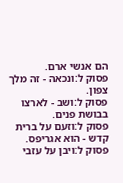הם אנשי ארם.
פסוק ל:ונכאה - זה מלך צפון.
פסוק ל:ושב - לארצו בבושת פנים.
פסוק ל:וזעם על ברית קדש - הוא אגריפס.
פסוק ל:ויבן על עזבי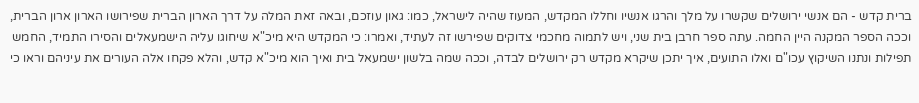ברית קדש - הם אנשי ירושלים שקשרו על מלך והרגו אנשיו וחללו המקדש, המעוז שהיה לישראל, כמו: גאון עוזכם, ובאה זאת המלה על דרך הארון הברית שפירושו הארון ארון הברית, וככה הספר המקנה היין החמה. עתה ספר חרבן בית שני, ויש לתמוה מחכמי צדוקים שפירשו זה לעתיד, ואמרו: כי המקדש היא מיכ"א שיחוגו עליה הישמעאלים והסירו התמיד, החמש תפילות ונתנו השיקוץ עכו"ם ואלו התועים, איך יתכן שיקרא מקדש רק ירושלים לבדה, וככה שמה בלשון ישמעאל בית ואיך הוא מיכ"א קדש, והלא פקחו אלה העורים את עיניהם וראו כי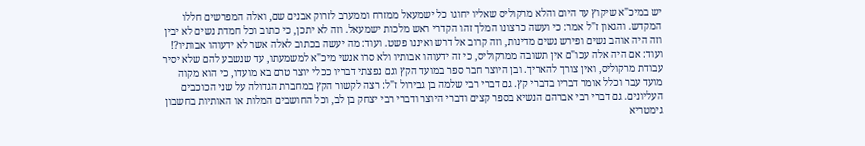יש במיכ"א שיקוץ עד היום והלא מרקוליס שאליו יחוגו כל ישמעאל ממזרח וממערב לזרוק אבנים שם, ואלה המפרשים חללו המקדש. והגאון ז"ל אמר: כי ועשה כרצונו המלך זהו הקדרי ראש מלכות ישמעאל. וזה לא יתכן, כי כתוב וכל חמדת נשים לא יבין וזה היה אוהב נשים ופירש נשים מדינות, וזה קרוב אל דרש ואיננו פשט. ועוד: מה יעשה בכתוב לאלה אשר לא ידעוהו אבותיו?! ועוד: אם היה אלה עכו"ם אין תשובה ממרקוליס, כי זה ידעוהו אבותיו ולא סרו אנשי מיכ"א למשמעתו, עד שנשבע להם שלא יסיר עבודת מרקוליס, ואין צורך להאריך. ובן היוצר חבר ספר במועד הקץ וגם נפצתי דבריו ככלי יוצר טרם בא מועדו, כי הוא מקוה מועד עבר וכלל אומר דבריו בדברי קץ. גם דברי רבי שלמה בן גבירול ז"ל: רצה לקשור הקץ במחברת הגדולה על שני הכוכבים העליונים. גם דברי רבי אברהם הנשיא בספר קצים ודברי היוצר ודברי רבי יצחק בן לב, וכל החושבים המלות או האותיות בחשבון גימטריא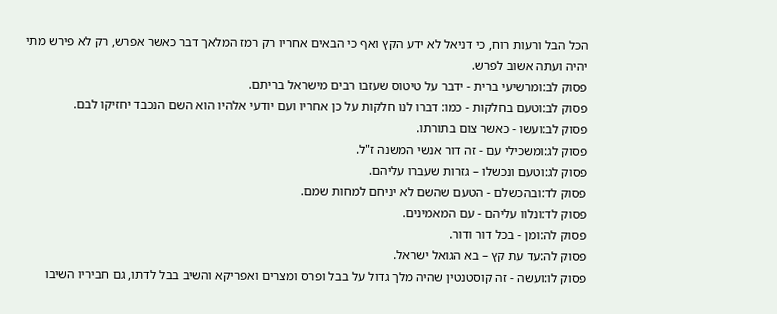הכל הבל ורעות רוח, כי דניאל לא ידע הקץ ואף כי הבאים אחריו רק רמז המלאך דבר כאשר אפרש, רק לא פירש מתי יהיה ועתה אשוב לפרש.
פסוק לב:ומרשיעי ברית - ידבר על טיטוס שעזבו רבים מישראל בריתם.
פסוק לב:וטעם בחלקות - כמו: דברו לנו חלקות על כן אחריו ועם יודעי אלהיו הוא השם הנכבד יחזיקו לבם.
פסוק לב:ועשו - כאשר צום בתורתו.
פסוק לג:ומשכילי עם - זה דור אנשי המשנה ז"ל.
פסוק לג:וטעם ונכשלו – גזרות שעברו עליהם.
פסוק לד:ובהכשלם - הטעם שהשם לא יניחם למחות שמם.
פסוק לד:ונלוו עליהם - עם המאמינים.
פסוק לה:ומן - בכל דור ודור.
פסוק לה:עד עת קץ – בא הגואל ישראל.
פסוק לו:ועשה - זה קוסטנטין שהיה מלך גדול על בבל ופרס ומצרים ואפריקא והשיב בבל לדתו, גם חביריו השיבו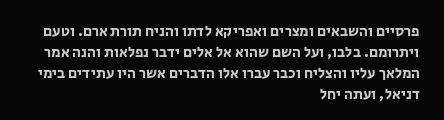פרסיים והשבאים ומצרים ואפריקא לדתו והניח תורת ארם. וטעם ויתרומם. בלבו, ועל השם שהוא אל אלים ידבר נפלאות והנה אמר המלאך עליו והצליח וכבר עברו אלו הדברים אשר היו עתידים בימי דניאל, ועתה יחל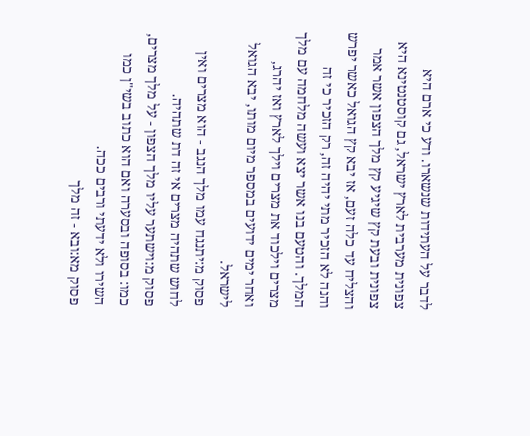לדבר על העתידות שנשארו. ודע כי ארם היא צפונית מערבית לארץ ישראל, גם קוסטנטינא היא צפונית ובעת קץ שיגיע קץ מלך הצפון אשר אמר והצליח עד כלה זעם, אז יבא קץ הגואל כאשר יפרש והנה לא הזכיר מתי יהיה זה, רק הזכיר כי זה המלך. והטעם בנו אשר יצא ועשה מלחמה עם מלך מצרים וילכוד את מצרים וילך לארץ ואז יהרג, ואחר ימים ידועים במספר מיום מותו, יבא הגואל לישראל.
פסוק מ:יתנגח עמו מלך הנגב - הוא מצרים ואין לחוש שתהיה מצרים אי זה דת שתהיה.
פסוק מ:וישתער עליו מלך הצפון - על מלך מצרים, כמו: בסופה ובסערה ואם הוא כתוב בשי"ן כמו השירו ולא ידעתי ורבים ככה.
פסוק מא:ובא - זה מלך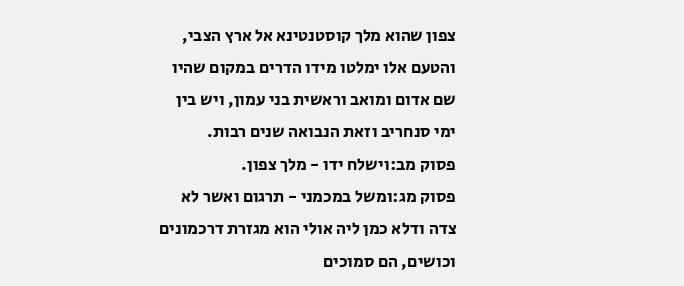צפון שהוא מלך קוסטנטינא אל ארץ הצבי, והטעם אלו ימלטו מידו הדרים במקום שהיו שם אדום ומואב וראשית בני עמון, ויש בין ימי סנחריב וזאת הנבואה שנים רבות.
פסוק מב:וישלח ידו - מלך צפון.
פסוק מג:ומשל במכמני - תרגום ואשר לא צדה ודלא כמן ליה אולי הוא מגזרת דרכמונים וכושים, הם סמוכים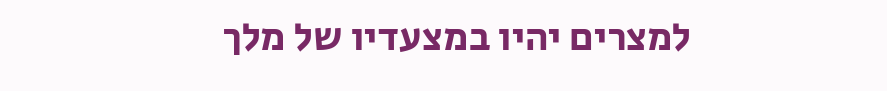למצרים יהיו במצעדיו של מלך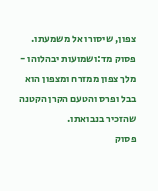צפון, שיסורו אל משמעתו.
פסוק מד:ושמועות יבהלוהו - מלך צפון ממזרח ומצפון הוא בבל ופרס והטעם הקרן הקטנה שהזכיר בנבואתו.
פסוק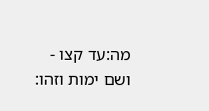מה:עד קצו - ושם ימות וזהו: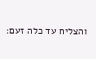והצליח עד כלה זעם: